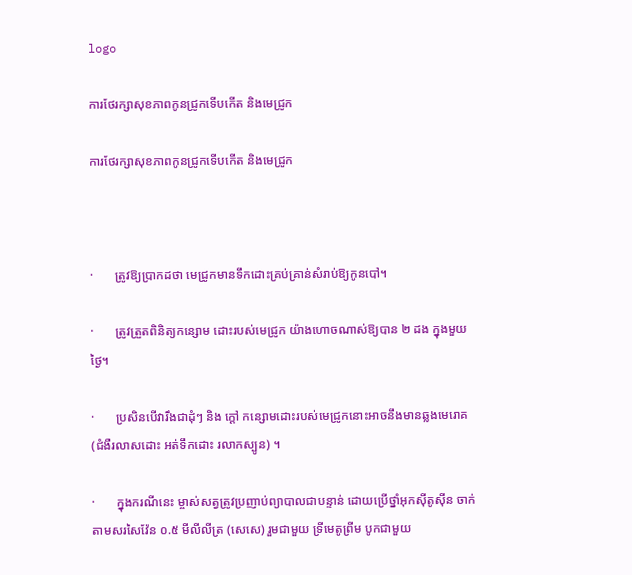logo

ការថែរក្សាសុខភាពកូនជ្រូកទើបកើត និងមេជ្រូក

ការថែរក្សាសុខភាពកូនជ្រូកទើបកើត និងមេជ្រូក



·       ត្រូវឱ្យប្រាកដថា មេជ្រូកមានទឹកដោះគ្រប់គ្រាន់សំរាប់ឱ្យកូនបៅ។

·       ត្រូវត្រួតពិនិត្យកន្សោម ដោះរបស់មេជ្រូក យ៉ាងហោចណាស់ឱ្យបាន ២ ដង ក្នុងមួយថ្ងៃ។

·       ប្រសិនបើវារឹងជាដុំៗ និង ក្តៅ កន្សោមដោះរបស់មេជ្រូកនោះអាចនឹងមានឆ្លងមេរោគ (ជំងឺរលាសដោះ អត់ទឹកដោះ រលាកស្បូន) ។

·       ក្នុងករណីនេះ ម្ចាស់សត្វត្រូវប្រញាប់ព្យាបាលជាបន្ទាន់ ដោយប្រើថ្នាំអុកស៊ីតូស៊ីន ចាក់តាមសរសៃវ៉ែន ០.៥ មីលីលីត្រ (សេសេ) រួមជាមួយ ទ្រីមេតូព្រីម បូកជាមួយ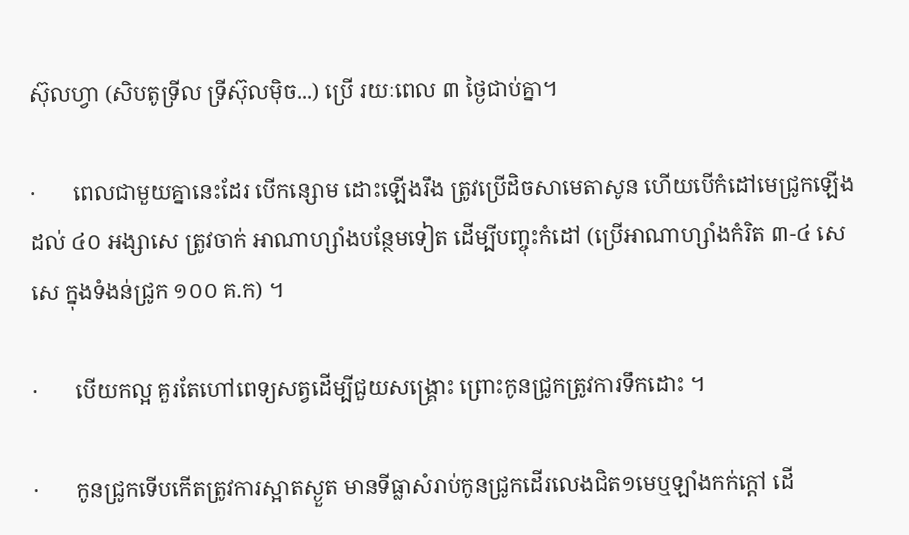ស៊ុលហ្វា (សិបតូទ្រីល ទ្រីស៊ុលម៉ិច...) ប្រើ រយៈពេល ៣ ថ្ងៃជាប់គ្នា។

·       ពេលជាមួយគ្នានេះដែរ បើកន្សោម ដោះឡើងរឹង ត្រូវប្រើដិចសាមេតាសូន ហើយបើកំដៅមេជ្រូកឡើងដល់ ៤០ អង្សាសេ ត្រូវចាក់ អាណាហ្សាំងបន្ថែមទៀត ដើម្បីបញ្ចុះកំដៅ (ប្រើអាណាហ្សាំងកំរិត ៣-៤ សេសេ ក្នុងទំងន់ជ្រូក ១០០ គ.ក) ។

·       បើយកល្អ គួរតែហៅពេទ្យសត្វដើម្បីជួយសង្គ្រោះ ព្រោះកូនជ្រូកត្រូវការទឹកដោះ ។

·       កូនជ្រូកទើបកើតត្រូវការស្អាតស្ងួត មានទីធ្លាសំរាប់កូនជ្រូកដើរលេងជិត១មេឬឡាំងកក់ក្តៅ ដើ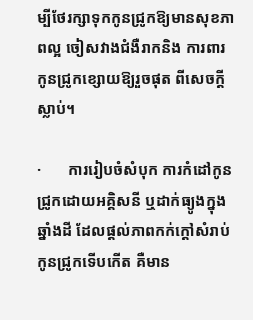ម្បីថែរក្សាទុកកូនជ្រូកឱ្យមានសុខភាពល្អ ចៀសវាងជំងឺរាកនិង ការពារកូនជ្រូកខ្សោយឱ្យរួចផុត ពីសេចក្តីស្លាប់។

·       ការរៀបចំសំបុក ការកំដៅកូនជ្រូកដោយអគ្គិសនី ឬដាក់ធ្យូងក្នុងឆ្នាំងដី ដែលផ្តល់ភាពកក់ក្តៅសំរាប់កូនជ្រូកទើបកើត គឺមាន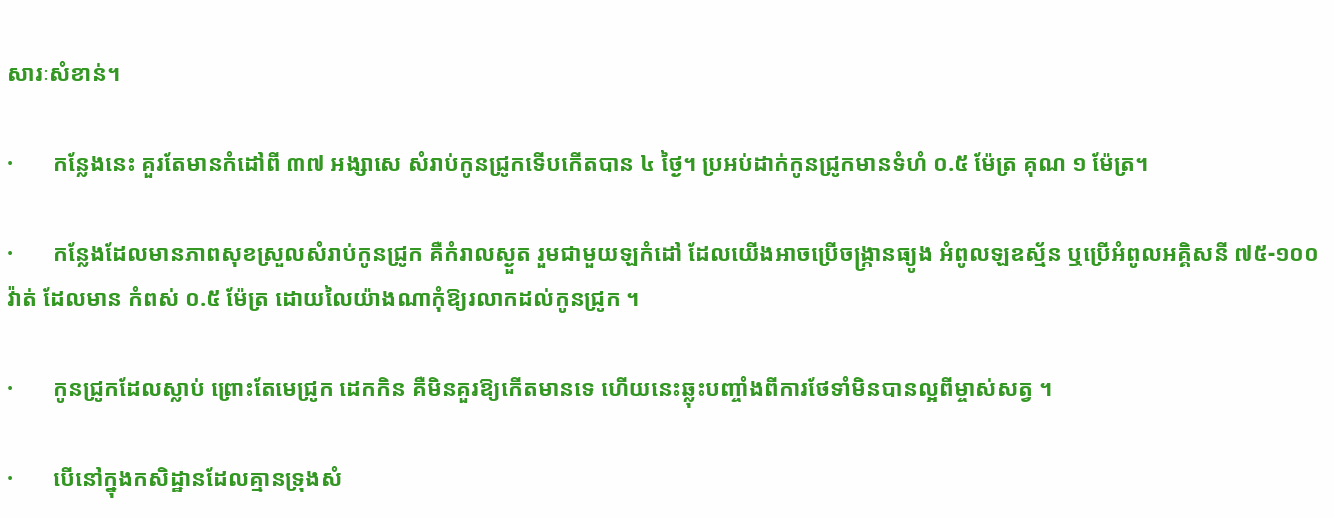សារៈសំខាន់។

·       កន្លែងនេះ គួរតែមានកំដៅពី ៣៧ អង្សាសេ សំរាប់កូនជ្រូកទើបកើតបាន ៤ ថ្ងៃ។ ប្រអប់ដាក់កូនជ្រូកមានទំហំ ០.៥ ម៉ែត្រ គុណ ១ ម៉ែត្រ។

·       កន្លែងដែលមានភាពសុខស្រួលសំរាប់កូនជ្រូក គឺកំរាលស្ងួត រួមជាមួយឡកំដៅ ដែលយើងអាចប្រើចង្ក្រានធ្យូង អំពូលឡឧស្ម័ន ឬប្រើអំពូលអគ្គិសនី ៧៥-១០០ វ៉ាត់ ដែលមាន កំពស់ ០.៥ ម៉ែត្រ ដោយលៃយ៉ាងណាកុំឱ្យរលាកដល់កូនជ្រូក ។

·       កូនជ្រូកដែលស្លាប់ ព្រោះតែមេជ្រូក ដេកកិន គឺមិនគួរឱ្យកើតមានទេ ហើយនេះឆ្លុះបញ្ចាំងពីការថែទាំមិនបានល្អពីម្ចាស់សត្វ ។

·       បើនៅក្នុងកសិដ្ឋានដែលគ្មានទ្រុងសំ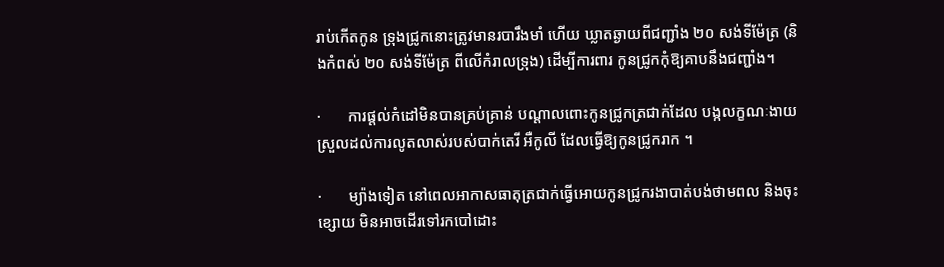រាប់កើតកូន ទ្រុងជ្រូកនោះត្រូវមានរបារឹងមាំ ហើយ ឃ្លាតឆ្ងាយពីជញ្ជាំង ២០ សង់ទីម៉ែត្រ (និងកំពស់ ២០ សង់ទីម៉ែត្រ ពីលើកំរាលទ្រុង) ដើម្បីការពារ កូនជ្រូកកុំឱ្យគាបនឹងជញ្ជាំង។

·       ការផ្តល់កំដៅមិនបានគ្រប់គ្រាន់ បណ្តាលពោះកូនជ្រូកត្រជាក់ដែល បង្កលក្ខណៈងាយស្រួលដល់ការលូតលាស់របស់បាក់តេរី អឺកូលី ដែលធ្វើឱ្យកូនជ្រូករាក ។

·       ម្យ៉ាងទៀត នៅពេលអាកាសធាតុត្រជាក់ធ្វើអោយកូនជ្រូករងាបាត់បង់ថាមពល និងចុះខ្សោយ មិនអាចដើរទៅរកបៅដោះ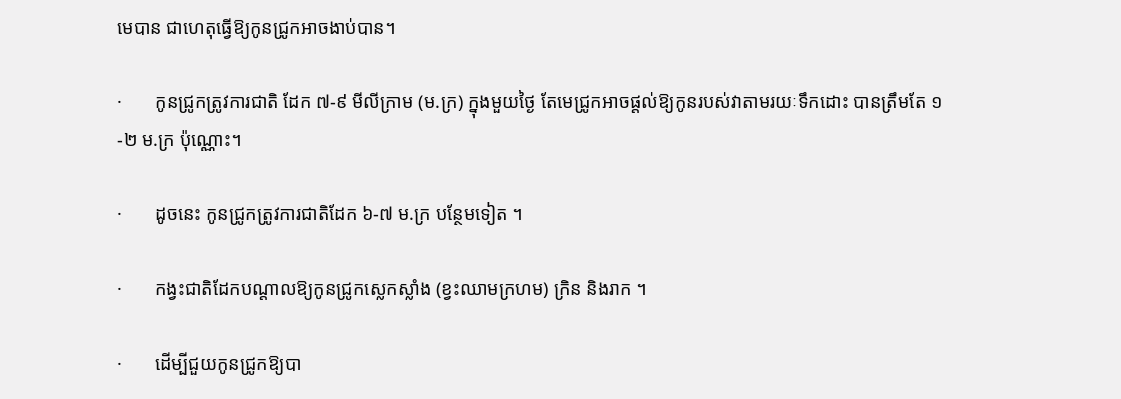មេបាន ជាហេតុធ្វើឱ្យកូនជ្រូកអាចងាប់បាន។

·       កូនជ្រូកត្រូវការជាតិ ដែក ៧-៩ មីលីក្រាម (ម.ក្រ) ក្នុងមួយថ្ងៃ តែមេជ្រូកអាចផ្តល់ឱ្យកូនរបស់វាតាមរយៈទឹកដោះ បានត្រឹមតែ ១-២ ម.ក្រ ប៉ុណ្ណោះ។

·       ដូចនេះ កូនជ្រូកត្រូវការជាតិដែក ៦-៧ ម.ក្រ បន្ថែមទៀត ។

·       កង្វះជាតិដែកបណ្តាលឱ្យកូនជ្រូកស្លេកស្លាំង (ខ្វះឈាមក្រហម) ក្រិន និងរាក ។

·       ដើម្បីជួយកូនជ្រូកឱ្យបា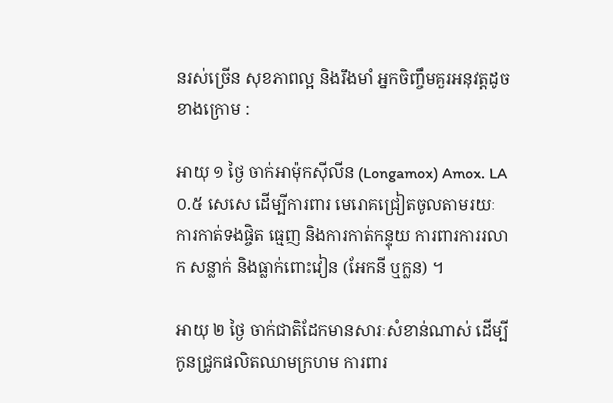នរស់ច្រើន សុខភាពល្អ និងរឹងមាំ អ្នកចិញ្ចឹមគួរអនុវត្តដូចខាងក្រោម :

អាយុ ១ ថ្ងៃ ចាក់អាម៉ុកស៊ីលីន (Longamox) Amox. LA ០.៥ សេសេ ដើម្បីការពារ មេរោគជ្រៀតចូលតាមរយៈការកាត់ទងផ្ចិត ធ្មេញ និងការកាត់កន្ទុយ ការពារការរលាក សន្លាក់ និងធ្លាក់ពោះវៀន (អែកនី ឬក្លន) ។

អាយុ ២ ថ្ងៃ ចាក់ជាតិដែកមានសារៈសំខាន់ណាស់ ដើម្បីកូនជ្រូកផលិតឈាមក្រហម ការពារ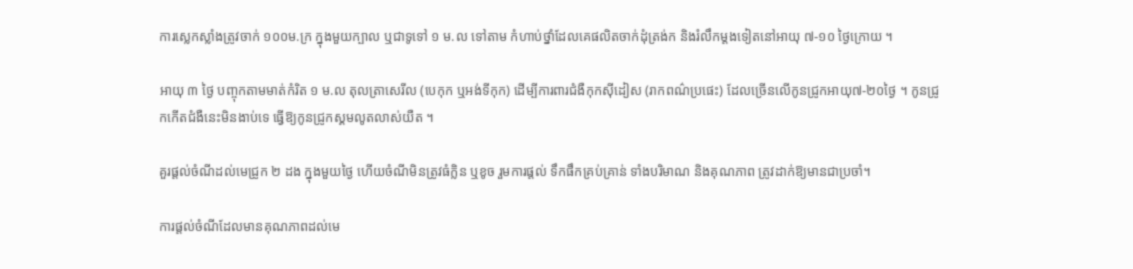ការស្លេកស្លាំងត្រូវចាក់ ១០០ម.ក្រ ក្នុងមួយក្បាល ឬជាទូទៅ ១ ម.ល ទៅតាម កំហាប់ថ្នាំដែលគេផលិតចាក់ដុំត្រង់ក និងរំលឹកម្តងទៀតនៅអាយុ ៧-១០ ថ្ងៃក្រោយ ។

អាយុ ៣ ថ្ងៃ បញ្ចុកតាមមាត់កំរិត ១ ម.ល តុលត្រាសេរីល (បេកុក ឬអង់ទីកុក) ដើម្បីការពារជំងឺកុកស៊ីដៀស (រាកពណ៌ប្រផេះ) ដែលច្រើនលើកូនជ្រូកអាយុ៧-២០ថ្ងៃ ។ កូនជ្រូកកើតជំងឺនេះមិនងាប់ទេ ធ្វើឱ្យកូនជ្រូកស្គមលូតលាស់យឺត ។

គួរផ្តល់ចំណីដល់មេជ្រូក ២ ដង ក្នុងមួយថ្ងៃ ហើយចំណីមិនត្រូវធំក្លិន ឬខូច រួមការផ្តល់ ទឹកផឹកគ្រប់គ្រាន់ ទាំងបរិមាណ និងគុណភាព ត្រូវដាក់ឱ្យមានជាប្រចាំ។

ការផ្តល់ចំណីដែលមានគុណភាពដល់មេ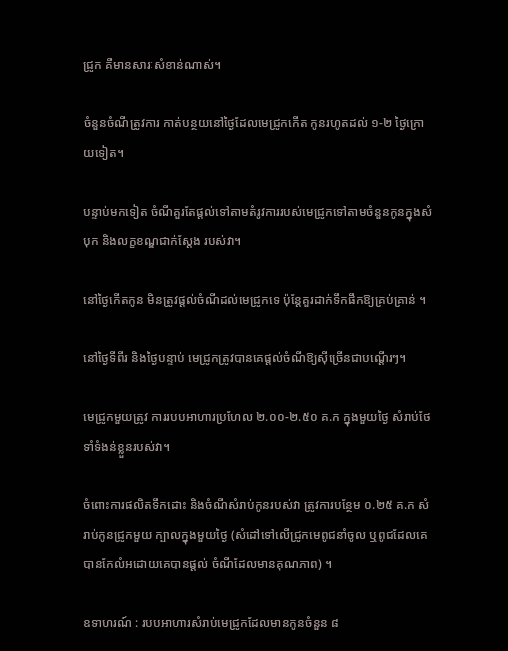ជ្រូក គឺមានសារៈសំខាន់ណាស់។

ចំនួនចំណីត្រូវការ កាត់បន្ថយនៅថ្ងៃដែលមេជ្រូកកើត កូនរហូតដល់ ១-២ ថ្ងៃក្រោយទៀត។

បន្ទាប់មកទៀត ចំណីគួរតែផ្តល់ទៅតាមតំរូវការរបស់មេជ្រូកទៅតាមចំនួនកូនក្នុងសំបុក និងលក្ខខណ្ឌជាក់ស្តែង របស់វា។

នៅថ្ងៃកើតកូន មិនត្រូវផ្តល់ចំណីដល់មេជ្រូកទេ ប៉ុន្តែគួរដាក់ទឹកផឹកឱ្យគ្រប់គ្រាន់ ។

នៅថ្ងៃទីពីរ និងថ្ងៃបន្ទាប់ មេជ្រូកត្រូវបានគេផ្តល់ចំណីឱ្យស៊ីច្រើនជាបណ្តើរៗ។

មេជ្រូកមួយត្រូវ ការរបបអាហារប្រហែល ២.០០-២.៥០ គ.ក ក្នុងមួយថ្ងៃ សំរាប់ថែទាំទំងន់ខ្លួនរបស់វា។

ចំពោះការផលិតទឹកដោះ និងចំណីសំរាប់កូនរបស់វា ត្រូវការបន្ថែម ០.២៥ គ.ក សំរាប់កូនជ្រូកមួយ ក្បាលក្នុងមួយថ្ងៃ (សំដៅទៅលើជ្រូកមេពូជនាំចូល ឬពូជដែលគេបានកែលំអដោយគេបានផ្តល់ ចំណីដែលមានគុណភាព) ។

ឧទាហរណ៍ : របបអាហារសំរាប់មេជ្រូកដែលមានកូនចំនួន ៨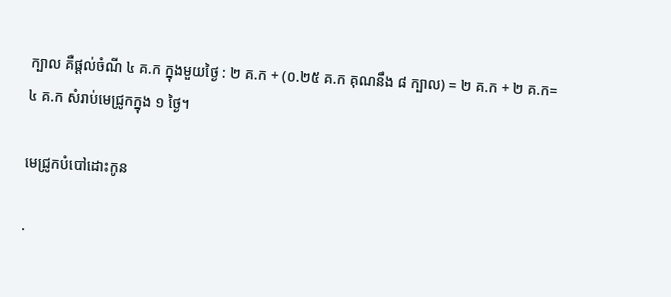ក្បាល គឺផ្តល់ចំណី ៤ គ.ក ក្នុងមួយថ្ងៃ : ២ គ.ក + (០.២៥ គ.ក គុណនឹង ៨ ក្បាល) = ២ គ.ក + ២ គ.ក= ៤ គ.ក សំរាប់មេជ្រូកក្នុង ១ ថ្ងៃ។

មេជ្រូកបំបៅដោះកូន

·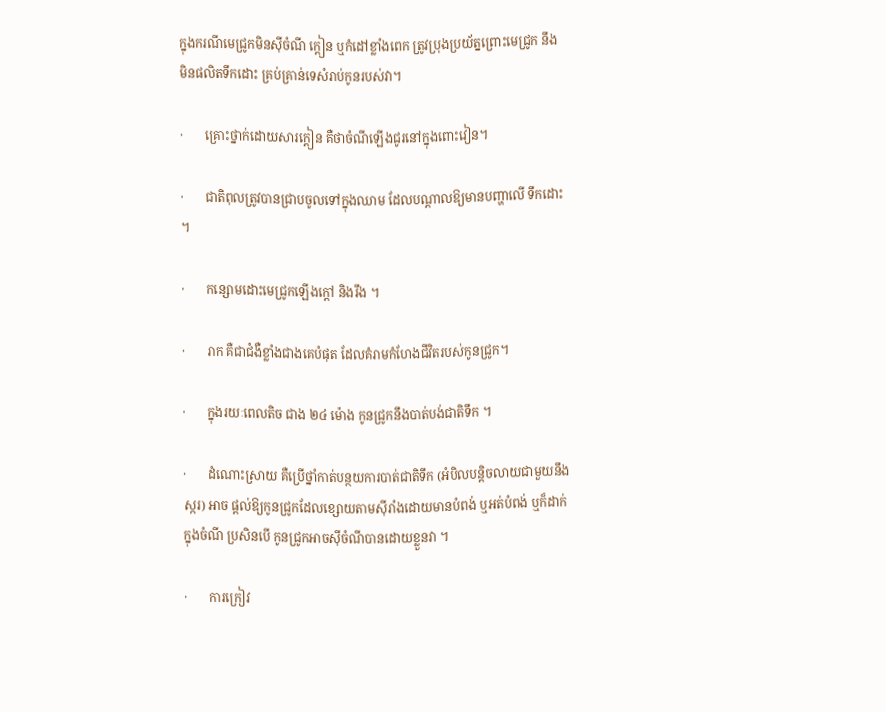ក្នុងករណីមេជ្រូកមិនស៊ីចំណី ក្ដៀន ឬកំដៅខ្លាំងពេក ត្រូវប្រុងប្រយ័ត្នព្រោះមេជ្រូក នឹង មិនផលិតទឹកដោះ គ្រប់គ្រាន់ទេសំរាប់កូនរបស់វា។

·       គ្រោះថ្នាក់ដោយសារក្ដៀន គឺថាចំណីឡើងជូរនៅក្នុងពោះវៀន។

·       ជាតិពុលត្រូវបានជ្រាបចូលទៅក្នុងឈាម ដែលបណ្តាលឱ្យមានបញ្ហាលើ ទឹកដោះ ។

·       កន្សោមដោះមេជ្រូកឡើងក្តៅ និងរឹង ។

·       រាក គឺជាជំងឺខ្លាំងជាងគេបំផុត ដែលគំរាមកំហែងជីវិតរបស់កូនជ្រូក។

·       ក្នុងរយៈពេលតិច ជាង ២៤ ម៉ោង កូនជ្រូកនឹងបាត់បង់ជាតិទឹក ។

·       ដំណោះស្រាយ គឺប្រើថ្នាំកាត់បន្ថយការបាត់ជាតិទឹក (អំបិលបន្តិចលាយជាមួយនឹងស្ករ) អាច ផ្តល់ឱ្យកូនជ្រូកដែលខ្សោយតាមស៊ីរាំងដោយមានបំពង់ ឬអត់បំពង់ ឬក៏ដាក់ក្នុងចំណី ប្រសិនបើ កូនជ្រូកអាចស៊ីចំណីបានដោយខ្លួនវា ។

·       ការក្រៀវ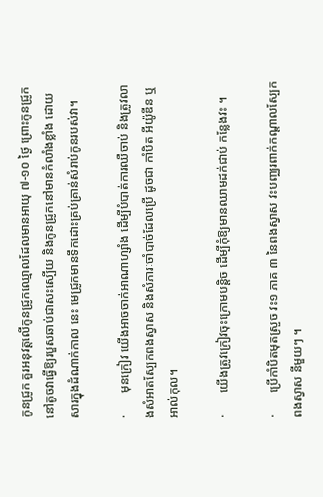កូនជ្រូក គួរអនុវត្តលើកូនជ្រូកឈ្មោលដែលមានអាយុ ៧-១០ ថ្ងៃ ព្រោះកូនជ្រូក នៅតូចវាធ្វើឱ្យរបួសឆាប់ជាសះស្បើយ និងកូនជ្រូកនៅមានកំលាំងខ្លាំង ដោយសារក្នុងដំណាក់កាល នេះ មេជ្រូកមានទឹកដោះគ្រប់គ្រាន់សំរាប់កូនរបស់វា។

·       មុនក្រៀវ យើងអាចចាក់អាណាហ្សំាង ដើម្បីបំបាត់ការឈឺចាប់ និងត្រូវលាងសំអាតស្បែកពងស្វាស និងសំភារៈចាំបាច់ដែលប្រើ ដូចជា កាំបិត អីយ៉ូឌីន ឬអាល់កុល។

·       យើងត្រូវក្រៀវចុះក្រោមបន្តិច ដើម្បីកុំឱ្យមានឈាមដក់ជាប់ កន្លែងវះ ។

·       ប្រើកាំបិតមុតស្រួច វះ១ ភាគ ៣ នៃពងស្វាស វះបញ្ឈរពាក់កណ្តាលស្បែកពងស្វាស នីមួយៗ ។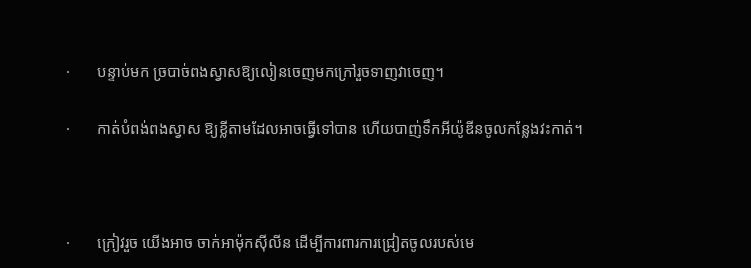·       បន្ទាប់មក ច្របាច់ពងស្វាសឱ្យលៀនចេញមកក្រៅរួចទាញវាចេញ។

·       កាត់បំពង់ពងស្វាស ឱ្យខ្លីតាមដែលអាចធ្វើទៅបាន ហើយបាញ់ទឹកអីយ៉ូឌីនចូលកន្លែងវះកាត់។



·       ក្រៀវរួច យើងអាច ចាក់អាម៉ុកស៊ីលីន ដើម្បីការពារការជ្រៀតចូលរបស់មេ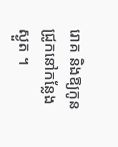រោគ និងឱ្យកូនជ្រូកនៅកន្លែងស្ងួត ។